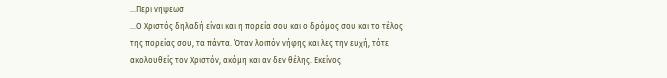…Περι νηψεωσ
...Ο Χριστός δηλαδή είναι και η πορεία σου και ο δρόμος σου και το τέλος της πορείας σου, τα πάντα. Όταν λοιπόν νήφης και λες την ευχή, τότε ακολουθείς τον Χριστόν, ακόμη και αν δεν θέλης. Εκείνος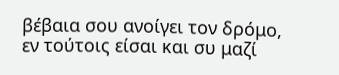βέβαια σου ανοίγει τον δρόμο, εν τούτοις είσαι και συ μαζί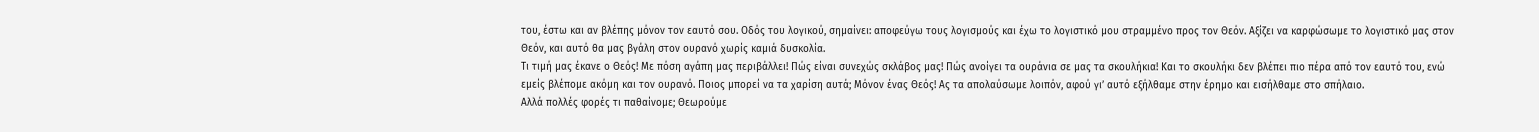του, έστω και αν βλέπης μόνον τον εαυτό σου. Οδός του λογικού, σημαίνει: αποφεύγω τους λογισμούς και έχω το λογιστικό μου στραμμένο προς τον Θεόν. Αξίζει να καρφώσωμε το λογιστικό μας στον Θεόν, και αυτό θα μας βγάλη στον ουρανό χωρίς καμιά δυσκολία.
Τι τιμή μας έκανε ο Θεός! Με πόση αγάπη μας περιβάλλει! Πώς είναι συνεχώς σκλάβος μας! Πώς ανοίγει τα ουράνια σε μας τα σκουλήκια! Και το σκουλήκι δεν βλέπει πιο πέρα από τον εαυτό του, ενώ εμείς βλέπομε ακόμη και τον ουρανό. Ποιος μπορεί να τα χαρίση αυτά; Μόνον ένας Θεός! Ας τα απολαύσωμε λοιπόν, αφού γι’ αυτό εξήλθαμε στην έρημο και εισήλθαμε στο σπήλαιο.
Αλλά πολλές φορές τι παθαίνομε; Θεωρούμε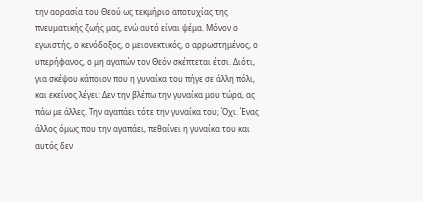την αορασία του Θεού ως τεκμήριο αποτυχίας της πνευματικής ζωής μας, ενώ αυτό είναι ψέμα. Μόνον ο εγωιστής, ο κενόδοξος, ο μειονεκτικός, ο αρρωστημένος, ο υπερήφανος, ο μη αγαπών τον Θεόν σκέπτεται έτσι. Διότι, για σκέψου κάποιον που η γυναίκα του πήγε σε άλλη πόλι, και εκείνος λέγει: Δεν την βλέπω την γυναίκα μου τώρα, ας πάω με άλλες. Την αγαπάει τότε την γυναίκα του; Όχι. Ένας άλλος όμως που την αγαπάει, πεθαίνει η γυναίκα του και αυτός δεν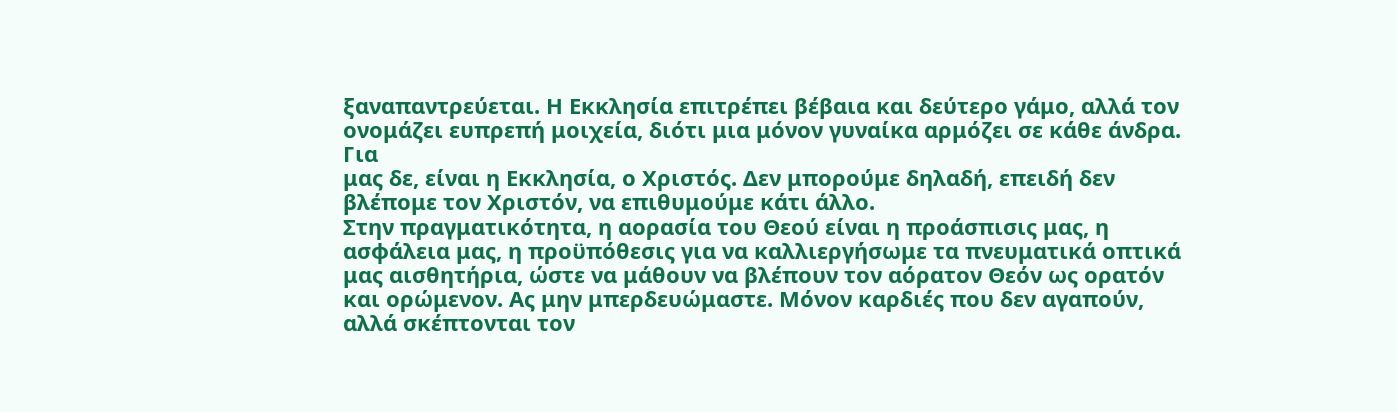ξαναπαντρεύεται. Η Εκκλησία επιτρέπει βέβαια και δεύτερο γάμο, αλλά τον ονομάζει ευπρεπή μοιχεία, διότι μια μόνον γυναίκα αρμόζει σε κάθε άνδρα. Για
μας δε, είναι η Εκκλησία, ο Χριστός. Δεν μπορούμε δηλαδή, επειδή δεν βλέπομε τον Χριστόν, να επιθυμούμε κάτι άλλο.
Στην πραγματικότητα, η αορασία του Θεού είναι η προάσπισις μας, η ασφάλεια μας, η προϋπόθεσις για να καλλιεργήσωμε τα πνευματικά οπτικά μας αισθητήρια, ώστε να μάθουν να βλέπουν τον αόρατον Θεόν ως ορατόν και ορώμενον. Ας μην μπερδευώμαστε. Μόνον καρδιές που δεν αγαπούν, αλλά σκέπτονται τον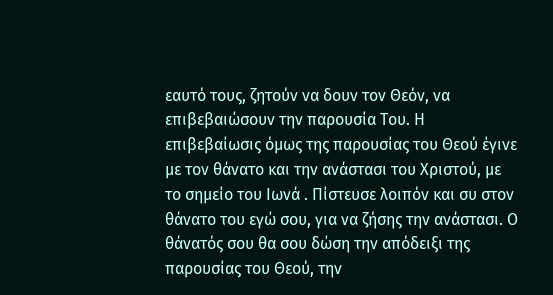εαυτό τους, ζητούν να δουν τον Θεόν, να επιβεβαιώσουν την παρουσία Του. Η επιβεβαίωσις όμως της παρουσίας του Θεού έγινε με τον θάνατο και την ανάστασι του Χριστού, με το σημείο του Ιωνά . Πίστευσε λοιπόν και συ στον θάνατο του εγώ σου, για να ζήσης την ανάστασι. Ο θάνατός σου θα σου δώση την απόδειξι της παρουσίας του Θεού, την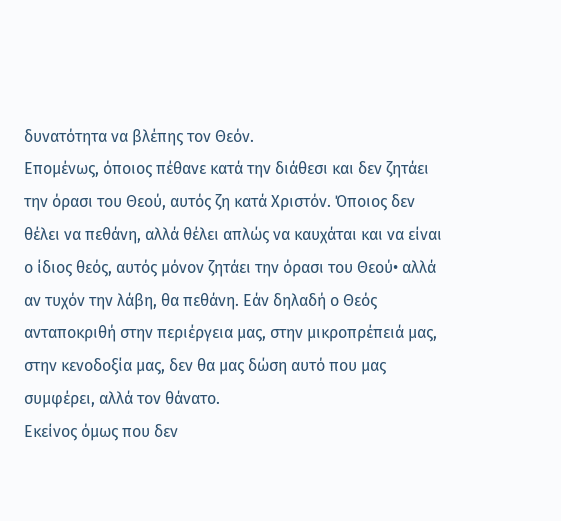δυνατότητα να βλέπης τον Θεόν.
Επομένως, όποιος πέθανε κατά την διάθεσι και δεν ζητάει την όρασι του Θεού, αυτός ζη κατά Χριστόν. Όποιος δεν θέλει να πεθάνη, αλλά θέλει απλώς να καυχάται και να είναι ο ίδιος θεός, αυτός μόνον ζητάει την όρασι του Θεού• αλλά αν τυχόν την λάβη, θα πεθάνη. Εάν δηλαδή ο Θεός ανταποκριθή στην περιέργεια μας, στην μικροπρέπειά μας, στην κενοδοξία μας, δεν θα μας δώση αυτό που μας συμφέρει, αλλά τον θάνατο.
Εκείνος όμως που δεν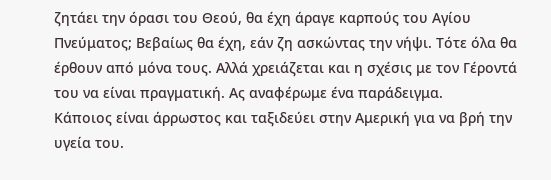ζητάει την όρασι του Θεού, θα έχη άραγε καρπούς του Αγίου Πνεύματος; Βεβαίως θα έχη, εάν ζη ασκώντας την νήψι. Τότε όλα θα έρθουν από μόνα τους. Αλλά χρειάζεται και η σχέσις με τον Γέροντά του να είναι πραγματική. Ας αναφέρωμε ένα παράδειγμα.
Κάποιος είναι άρρωστος και ταξιδεύει στην Αμερική για να βρή την υγεία του.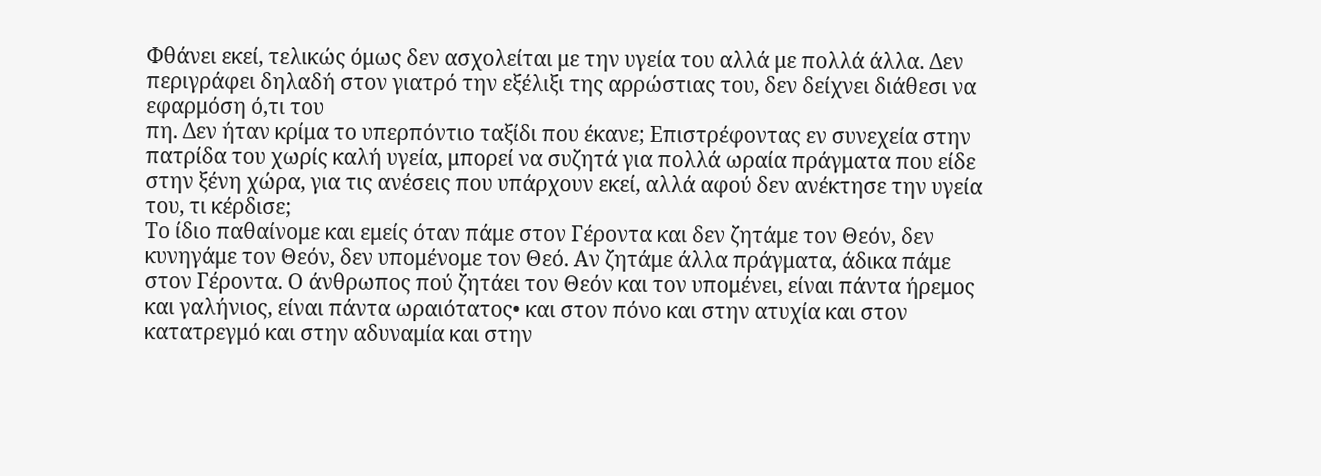Φθάνει εκεί, τελικώς όμως δεν ασχολείται με την υγεία του αλλά με πολλά άλλα. Δεν περιγράφει δηλαδή στον γιατρό την εξέλιξι της αρρώστιας του, δεν δείχνει διάθεσι να εφαρμόση ό,τι του
πη. Δεν ήταν κρίμα το υπερπόντιο ταξίδι που έκανε; Επιστρέφοντας εν συνεχεία στην πατρίδα του χωρίς καλή υγεία, μπορεί να συζητά για πολλά ωραία πράγματα που είδε στην ξένη χώρα, για τις ανέσεις που υπάρχουν εκεί, αλλά αφού δεν ανέκτησε την υγεία του, τι κέρδισε;
Το ίδιο παθαίνομε και εμείς όταν πάμε στον Γέροντα και δεν ζητάμε τον Θεόν, δεν κυνηγάμε τον Θεόν, δεν υπομένομε τον Θεό. Αν ζητάμε άλλα πράγματα, άδικα πάμε στον Γέροντα. Ο άνθρωπος πού ζητάει τον Θεόν και τον υπομένει, είναι πάντα ήρεμος και γαλήνιος, είναι πάντα ωραιότατος• και στον πόνο και στην ατυχία και στον κατατρεγμό και στην αδυναμία και στην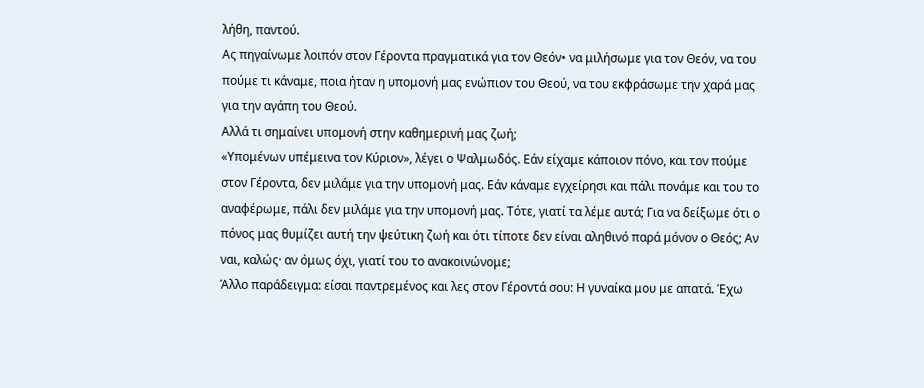λήθη, παντού.
Ας πηγαίνωμε λοιπόν στον Γέροντα πραγματικά για τον Θεόν• να μιλήσωμε για τον Θεόν, να του πούμε τι κάναμε, ποια ήταν η υπομονή μας ενώπιον του Θεού, να του εκφράσωμε την χαρά μας για την αγάπη του Θεού.
Αλλά τι σημαίνει υπομονή στην καθημερινή μας ζωή;
«Υπομένων υπέμεινα τον Κύριον», λέγει ο Ψαλμωδός. Εάν είχαμε κάποιον πόνο, και τον πούμε στον Γέροντα, δεν μιλάμε για την υπομονή μας. Εάν κάναμε εγχείρησι και πάλι πονάμε και του το αναφέρωμε, πάλι δεν μιλάμε για την υπομονή μας. Τότε, γιατί τα λέμε αυτά; Για να δείξωμε ότι ο πόνος μας θυμίζει αυτή την ψεύτικη ζωή και ότι τίποτε δεν είναι αληθινό παρά μόνον ο Θεός; Αν ναι, καλώς· αν όμως όχι, γιατί του το ανακοινώνομε;
Άλλο παράδειγμα: είσαι παντρεμένος και λες στον Γέροντά σου: Η γυναίκα μου με απατά. Έχω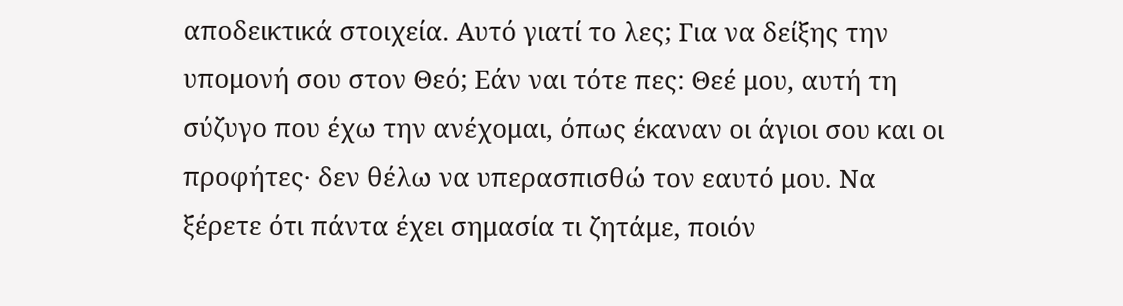αποδεικτικά στοιχεία. Αυτό γιατί το λες; Για να δείξης την υπομονή σου στον Θεό; Εάν ναι τότε πες: Θεέ μου, αυτή τη σύζυγο που έχω την ανέχομαι, όπως έκαναν οι άγιοι σου και οι προφήτες· δεν θέλω να υπερασπισθώ τον εαυτό μου. Να ξέρετε ότι πάντα έχει σημασία τι ζητάμε, ποιόν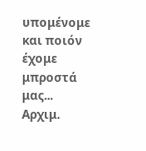υπομένομε και ποιόν έχομε μπροστά μας...
Αρχιμ.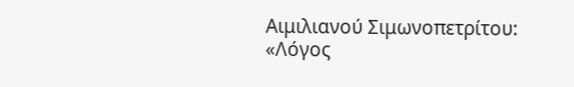Αιμιλιανού Σιμωνοπετρίτου: «Λόγος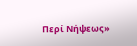Περί Νήψεως»